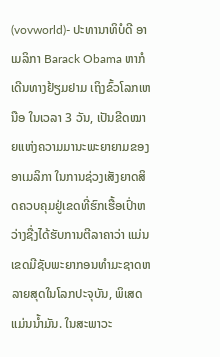(vovworld)- ປະທານາທິບໍດີ ອາເມລິກາ Barack Obama ຫາກໍເດີນທາງຢ້ຽມຢາມ ເຖິງຂົ້ວໂລກເຫນືອ ໃນເວລາ 3 ວັນ, ເປັນຂີດໝາຍແຫ່ງຄວາມມານະພະຍາຍາມຂອງ ອາເມລິກາ ໃນການຊ່ວງເສັງຍາດສິດຄວບຄຸມຢູ່ເຂດທີ່ຮົກເຮື້ອເປົ່າຫວ່າງຊື່ງໄດ້ຮັບການຕີລາຄາວ່າ ແມ່ນເຂດມີຊັບພະຍາກອນທຳມະຊາດຫລາຍສຸດໃນໂລກປະຈຸບັນ, ພິເສດ ແມ່ນນ້ຳມັນ. ໃນສະພາວະ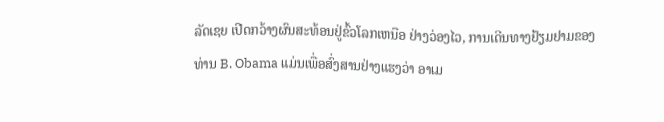ລັດເຊຍ ເປີດກວ້າງຜົນສະທ້ອນຢູ່ຂົ້ວໂລກເຫນືອ ຢ່າງວ່ອງໄວ, ການເດີນທາງຢ້ຽມຢາມຂອງທ່ານ B. Obama ແມ່ນເພື່ອສົ່ງສານຢ່າງແຮງວ່າ ອາເມ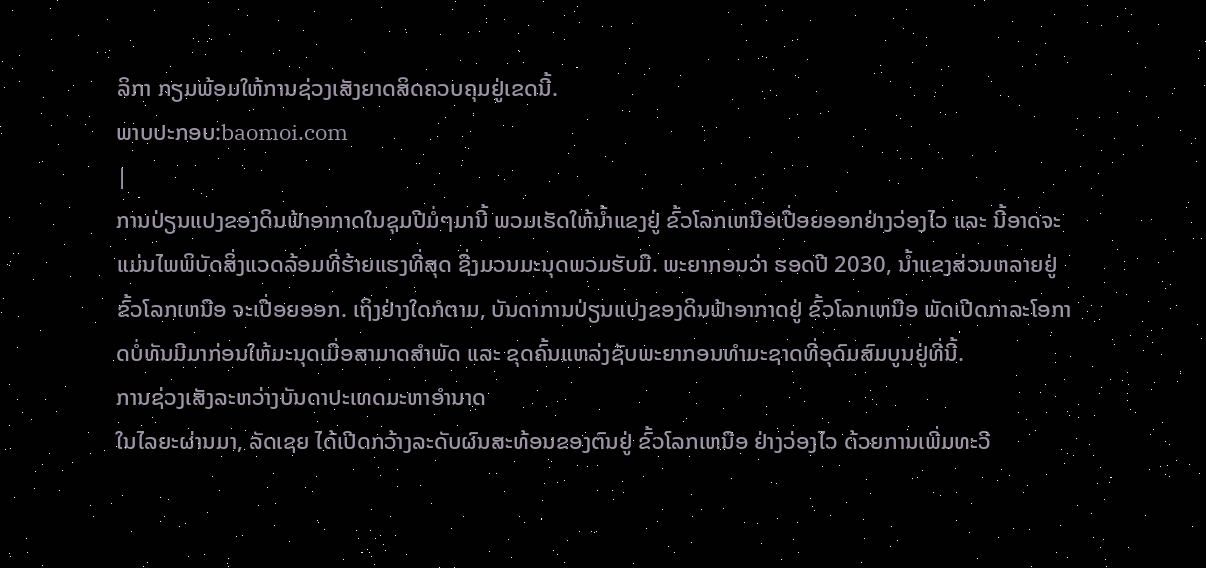ລິກາ ກຽມພ້ອມໃຫ້ການຊ່ວງເສັງຍາດສິດຄວບຄຸມຢູ່ເຂດນີ້.
ພາບປະກອບ:baomoi.com
|
ການປ່ຽນແປງຂອງດິນຟ້າອາກາດໃນຊຸມປີມໍ່ໆມານີ້ ພວມເຮັດໃຫ້ນ້ຳແຂງຢູ່ ຂົ້ວໂລກເຫນືອເປື່ອຍອອກຢ່າງວ່ອງໄວ ແລະ ນີ້ອາດຈະແມ່ນໄພພິບັດສິ່ງແວດລ້ອມທີ່ຮ້າຍແຮງທີ່ສຸດ ຊື່ງມວນມະນຸດພວມຮັບມື. ພະຍາກອນວ່າ ຮອດປີ 2030, ນ້ຳແຂງສ່ວນຫລາຍຢູ່ ຂົ້ວໂລກເຫນືອ ຈະເປື່ອຍອອກ. ເຖິງຢ່າງໃດກໍຕາມ, ບັນດາການປ່ຽນແປງຂອງດິນຟ້າອາກາດຢູ່ ຂົ້ວໂລກເຫນືອ ພັດເປີດກາລະໂອກາດບໍ່ທັນມີມາກ່ອນໃຫ້ມະນຸດເມື່ອສາມາດສຳພັດ ແລະ ຂຸດຄົ້ນແຫລ່ງຊັບພະຍາກອນທຳມະຊາດທີ່ອຸດົມສົມບູນຢູ່ທີ່ນີ້.
ການຊ່ວງເສັງລະຫວ່າງບັນດາປະເທດມະຫາອຳນາດ
ໃນໄລຍະຜ່ານມາ, ລັດເຊຍ ໄດ້ເປີດກວ້າງລະດັບຜົນສະທ້ອນຂອງຕົນຢູ່ ຂົ້ວໂລກເຫນືອ ຢ່າງວ່ອງໄວ ດ້ວຍການເພີ່ມທະວີ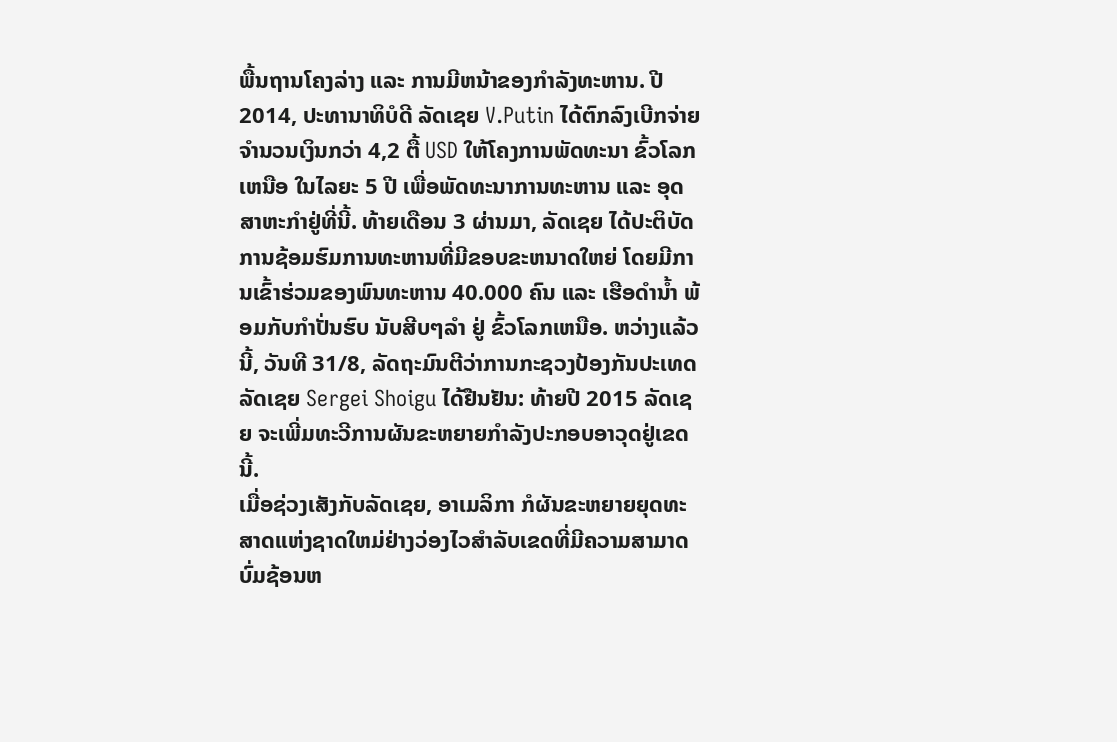ພື້ນຖານໂຄງລ່າງ ແລະ ການມີຫນ້າຂອງກຳລັງທະຫານ. ປີ 2014, ປະທານາທິບໍດີ ລັດເຊຍ V.Putin ໄດ້ຕົກລົງເບີກຈ່າຍຈຳນວນເງິນກວ່າ 4,2 ຕື້ USD ໃຫ້ໂຄງການພັດທະນາ ຂົ້ວໂລກເຫນືອ ໃນໄລຍະ 5 ປີ ເພື່ອພັດທະນາການທະຫານ ແລະ ອຸດສາຫະກຳຢູ່ທີ່ນີ້. ທ້າຍເດືອນ 3 ຜ່ານມາ, ລັດເຊຍ ໄດ້ປະຕິບັດການຊ້ອມຮົມການທະຫານທີ່ມີຂອບຂະຫນາດໃຫຍ່ ໂດຍມີການເຂົ້າຮ່ວມຂອງພົນທະຫານ 40.000 ຄົນ ແລະ ເຮືອດຳນ້ຳ ພ້ອມກັບກຳປັ່ນຮົບ ນັບສີບໆລຳ ຢູ່ ຂົ້ວໂລກເຫນືອ. ຫວ່າງແລ້ວນີ້, ວັນທີ 31/8, ລັດຖະມົນຕີວ່າການກະຊວງປ້ອງກັນປະເທດ ລັດເຊຍ Sergei Shoigu ໄດ້ຢືນຢັນ: ທ້າຍປີ 2015 ລັດເຊຍ ຈະເພີ່ມທະວີການຜັນຂະຫຍາຍກຳລັງປະກອບອາວຸດຢູ່ເຂດນີ້.
ເມື່ອຊ່ວງເສັງກັບລັດເຊຍ, ອາເມລິກາ ກໍຜັນຂະຫຍາຍຍຸດທະສາດແຫ່ງຊາດໃຫມ່ຢ່າງວ່ອງໄວສຳລັບເຂດທີ່ມີຄວາມສາມາດບົ່ມຊ້ອນຫ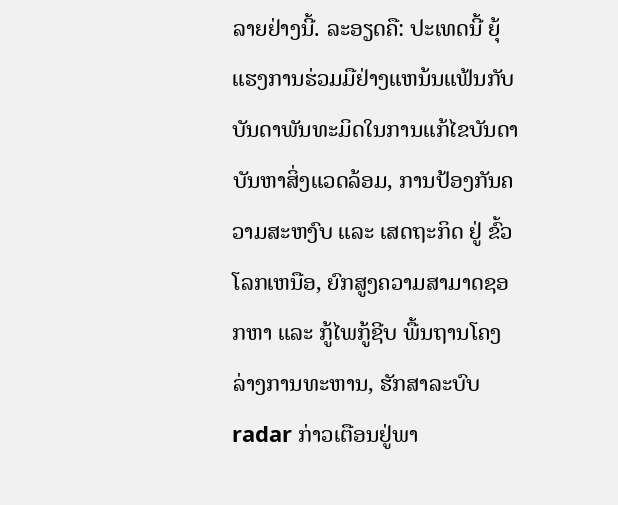ລາຍຢ່າງນີ້. ລະອຽດຄື: ປະເທດນີ້ ຍຸ້ແຮງການຮ່ວມມືຢ່າງແຫນ້ນແຟ້ນກັບບັນດາພັນທະມິດໃນການແກ້ໄຂບັນດາບັນຫາສິ່ງແວດລ້ອມ, ການປ້ອງກັນຄວາມສະຫງົບ ແລະ ເສດຖະກິດ ຢູ່ ຂົ້ວໂລກເຫນືອ, ຍົກສູງຄວາມສາມາດຊອກຫາ ແລະ ກູ້ໄພກູ້ຊີບ ພື້ນຖານໂຄງລ່າງການທະຫານ, ຮັກສາລະບົບ radar ກ່າວເຕືອນຢູ່ພາ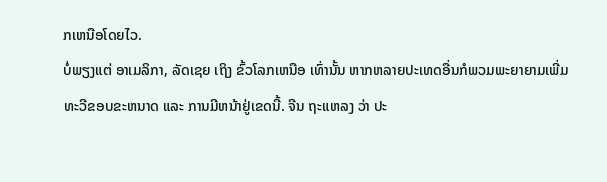ກເຫນືອໂດຍໄວ.
ບໍ່ພຽງແຕ່ ອາເມລິກາ, ລັດເຊຍ ເຖິງ ຂົ້ວໂລກເຫນືອ ເທົ່ານັ້ນ ຫາກຫລາຍປະເທດອື່ນກໍພວມພະຍາຍາມເພີ່ມທະວີຂອບຂະຫນາດ ແລະ ການມີຫນ້າຢູ່ເຂດນີ້. ຈີນ ຖະແຫລງ ວ່າ ປະ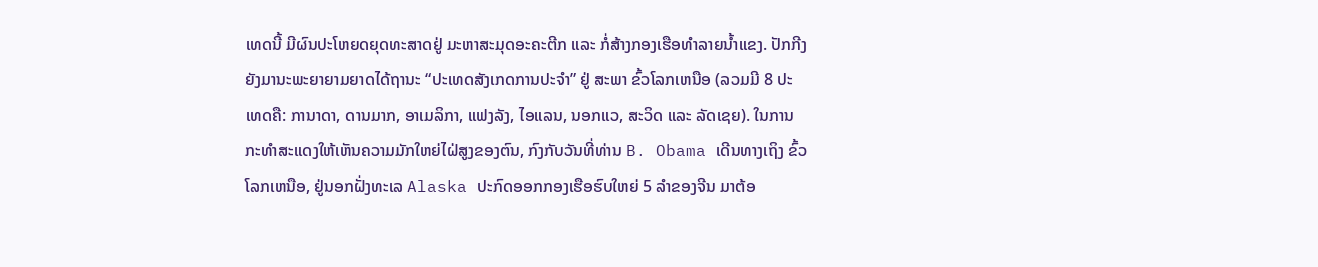ເທດນີ້ ມີຜົນປະໂຫຍດຍຸດທະສາດຢູ່ ມະຫາສະມຸດອະຄະຕີກ ແລະ ກໍ່ສ້າງກອງເຮືອທຳລາຍນ້ຳແຂງ. ປັກກີງ ຍັງມານະພະຍາຍາມຍາດໄດ້ຖານະ “ປະເທດສັງເກດການປະຈຳ” ຢູ່ ສະພາ ຂົ້ວໂລກເຫນືອ (ລວມມີ 8 ປະເທດຄື: ການາດາ, ດານມາກ, ອາເມລິກາ, ແຟງລັງ, ໄອແລນ, ນອກແວ, ສະວິດ ແລະ ລັດເຊຍ). ໃນການກະທຳສະແດງໃຫ້ເຫັນຄວາມມັກໃຫຍ່ໄຝ່ສູງຂອງຕົນ, ກົງກັບວັນທີ່ທ່ານ B. Obama ເດີນທາງເຖິງ ຂົ້ວໂລກເຫນືອ, ຢູ່ນອກຝັ່ງທະເລ Alaska ປະກົດອອກກອງເຮືອຮົບໃຫຍ່ 5 ລຳຂອງຈີນ ມາຕ້ອ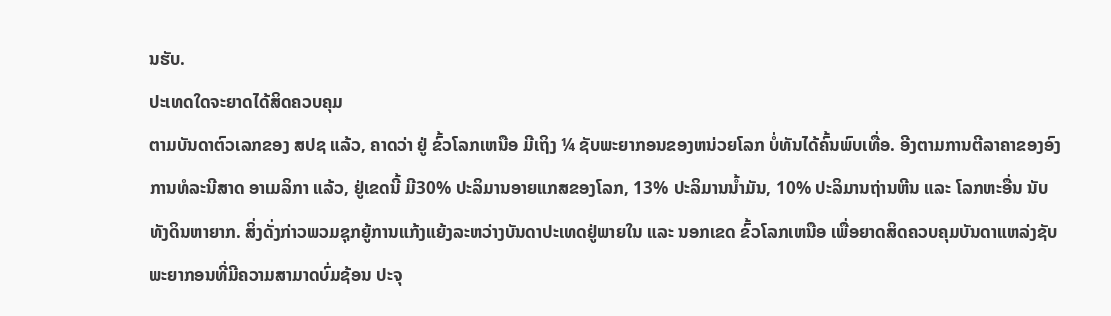ນຮັບ.
ປະເທດໃດຈະຍາດໄດ້ສິດຄວບຄຸມ
ຕາມບັນດາຕົວເລກຂອງ ສປຊ ແລ້ວ, ຄາດວ່າ ຢູ່ ຂົ້ວໂລກເຫນືອ ມີເຖິງ ¼ ຊັບພະຍາກອນຂອງຫນ່ວຍໂລກ ບໍ່ທັນໄດ້ຄົ້ນພົບເທື່ອ. ອີງຕາມການຕີລາຄາຂອງອົງການທໍລະນີສາດ ອາເມລິກາ ແລ້ວ, ຢູ່ເຂດນີ້ ມີ30% ປະລິມານອາຍແກສຂອງໂລກ, 13% ປະລິມານນ້ຳມັນ, 10% ປະລິມານຖ່ານຫີນ ແລະ ໂລກຫະອື່ນ ນັບທັງດິນຫາຍາກ. ສິ່ງດັ່ງກ່າວພວມຊຸກຍູ້ການແກ້ງແຍ້ງລະຫວ່າງບັນດາປະເທດຢູ່ພາຍໃນ ແລະ ນອກເຂດ ຂົ້ວໂລກເຫນືອ ເພື່ອຍາດສິດຄວບຄຸມບັນດາແຫລ່ງຊັບພະຍາກອນທີ່ມີຄວາມສາມາດບົ່ມຊ້ອນ ປະຈຸ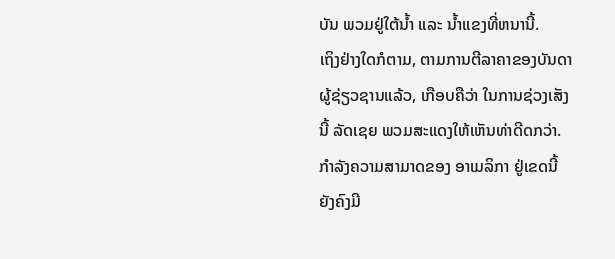ບັນ ພວມຢູ່ໃຕ້ນ້ຳ ແລະ ນ້ຳແຂງທີ່ຫນານີ້.
ເຖິງຢ່າງໃດກໍຕາມ, ຕາມການຕີລາຄາຂອງບັນດາຜູ້ຊ່ຽວຊານແລ້ວ, ເກືອບຄືວ່າ ໃນການຊ່ວງເສັງນີ້ ລັດເຊຍ ພວມສະແດງໃຫ້ເຫັນທ່າດີດກວ່າ. ກຳລັງຄວາມສາມາດຂອງ ອາເມລິກາ ຢູ່ເຂດນີ້ ຍັງຄົງມີ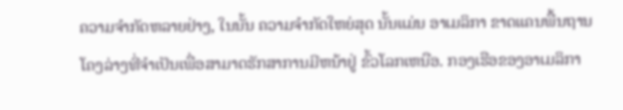ຄວາມຈຳກັດຫລາຍຢ່າງ, ໃນນັ້ນ ຄວາມຈຳກັດໃຫຍ່ສຸດ ນັ້ນແມ່ນ ອາເມລິກາ ຂາດແຄນພື້ນຖານໂຄງລ່າງທີ່ຈຳເປັນເພື່ອສາມາດຮັກສາການມີຫນ້າຢູ່ ຂົ້ວໂລກເຫນືອ. ກອງເຮືອຂອງອາເມລິກາ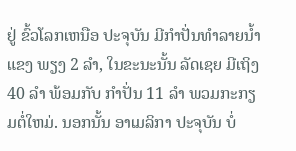ຢູ່ ຂົ້ວໂລກເຫນືອ ປະຈຸບັນ ມີກຳປັ່ນທຳລາຍນ້ຳແຂງ ພຽງ 2 ລຳ, ໃນຂະນະນັ້ນ ລັດເຊຍ ມີເຖິງ 40 ລຳ ພ້ອມກັບ ກຳປັ່ນ 11 ລຳ ພວມກະກຽມຕໍ່ໃຫມ່. ນອກນັ້ນ ອາເມລິກາ ປະຈຸບັນ ບໍ່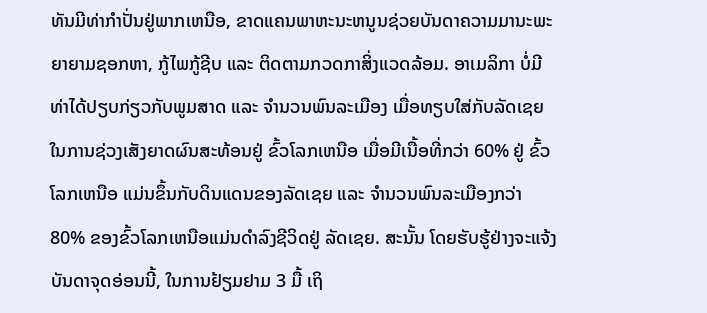ທັນມີທ່າກຳປັ່ນຢູ່ພາກເຫນືອ, ຂາດແຄນພາຫະນະຫນູນຊ່ວຍບັນດາຄວາມມານະພະຍາຍາມຊອກຫາ, ກູ້ໄພກູ້ຊີບ ແລະ ຕິດຕາມກວດກາສິ່ງແວດລ້ອມ. ອາເມລິກາ ບໍ່ມີທ່າໄດ້ປຽບກ່ຽວກັບພູມສາດ ແລະ ຈຳນວນພົນລະເມືອງ ເມື່ອທຽບໃສ່ກັບລັດເຊຍ ໃນການຊ່ວງເສັງຍາດຜົນສະທ້ອນຢູ່ ຂົ້ວໂລກເຫນືອ ເມື່ອມີເນື້ອທີ່ກວ່າ 60% ຢູ່ ຂົ້ວໂລກເຫນືອ ແມ່ນຂຶ້ນກັບດິນແດນຂອງລັດເຊຍ ແລະ ຈຳນວນພົນລະເມືອງກວ່າ 80% ຂອງຂົ້ວໂລກເຫນືອແມ່ນດຳລົງຊີວິດຢູ່ ລັດເຊຍ. ສະນັ້ນ ໂດຍຮັບຮູ້ຢ່າງຈະແຈ້ງບັນດາຈຸດອ່ອນນີ້, ໃນການຢ້ຽມຢາມ 3 ມື້ ເຖິ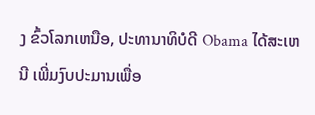ງ ຂົ້ວໂລກເຫນືອ, ປະທານາທິບໍດີ Obama ໄດ້ສະເຫນີ ເພີ່ມງົບປະມານເພື່ອ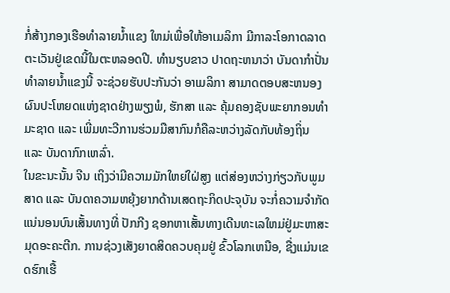ກໍ່ສ້າງກອງເຮືອທຳລາຍນ້ຳແຂງ ໃຫມ່ເພື່ອໃຫ້ອາເມລິກາ ມີກາລະໂອກາດລາດຕະເວັນຢູ່ເຂດນີ້ໃນຕະຫລອດປີ. ທຳນຽບຂາວ ປາດຖະຫນາວ່າ ບັນດາກຳປັ່ນທຳລາຍນ້ຳແຂງນີ້ ຈະຊ່ວຍຮັບປະກັນວ່າ ອາເມລິກາ ສາມາດຕອບສະຫນອງຜົນປະໂຫຍດແຫ່ງຊາດຢ່າງພຽງພໍ, ຮັກສາ ແລະ ຄຸ້ມຄອງຊັບພະຍາກອນທຳມະຊາດ ແລະ ເພີ່ມທະວີການຮ່ວມມືສາກົນກໍຄືລະຫວ່າງລັດກັບທ້ອງຖິ່ນ ແລະ ບັນດາກົກເຫລົ່າ.
ໃນຂະນະນັ້ນ ຈີນ ເຖິງວ່າມີຄວາມມັກໃຫຍ່ໃຝ່ສູງ ແຕ່ສ່ອງຫວ່າງກ່ຽວກັບພູມສາດ ແລະ ບັນດາຄວາມຫຍຸ້ງຍາກດ້ານເສດຖະກິດປະຈຸບັນ ຈະກໍ່ຄວາມຈຳກັດແນ່ນອນບົນເສັ້ນທາງທີ່ ປັກກີງ ຊອກຫາເສັ້ນທາງເດີນທະເລໃຫມ່ຢູ່ມະຫາສະມຸດອະຄະຕີກ. ການຊ່ວງເສັງຍາດສິດຄວບຄຸມຢູ່ ຂົ້ວໂລກເຫນືອ, ຊື່ງແມ່ນເຂດຮົກເຮື້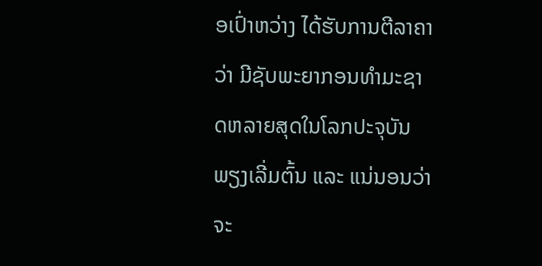ອເປົ່າຫວ່າງ ໄດ້ຮັບການຕີລາຄາວ່າ ມີຊັບພະຍາກອນທຳມະຊາດຫລາຍສຸດໃນໂລກປະຈຸບັນ ພຽງເລີ່ມຕົ້ນ ແລະ ແນ່ນອນວ່າຈະ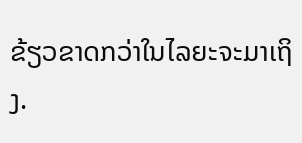ຂ້ຽວຂາດກວ່າໃນໄລຍະຈະມາເຖິງ.